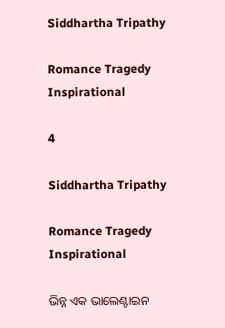Siddhartha Tripathy

Romance Tragedy Inspirational

4

Siddhartha Tripathy

Romance Tragedy Inspirational

ଭିନ୍ନ ଏକ ଭାଲେଣ୍ଟାଇନ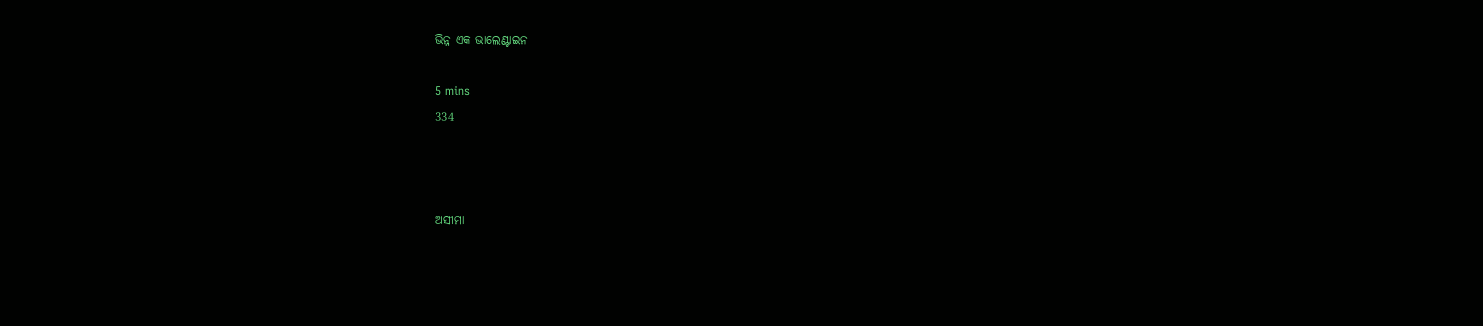ଭିନ୍ନ ଏକ ଭାଲେଣ୍ଟାଇନ

5 mins
334



ଅସୀମା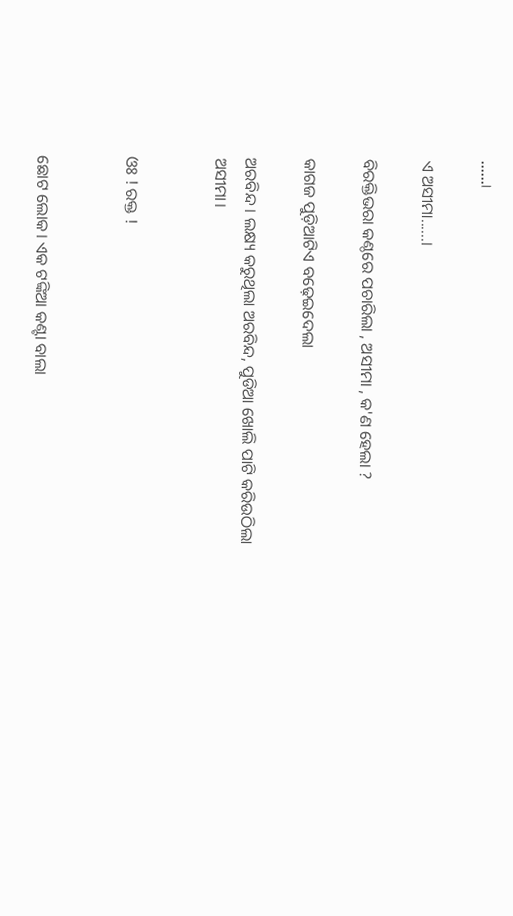......।

ଏ ଅସୀମା......।

ବିରକ୍ତିଭରା କଣ୍ଠରେ ପଚାରିଲା , ଅସୀମା , କ'ଣ ହେଲା ?

କାଗଜ ପୁଡ଼ିଆଟିଏ ବଢ଼େଇଦେଲା

ଅରବିନ୍ଦ । ଲକ୍ଷ୍ୟ କରୁଥିଲା ଅରବିନ୍ଦ, ପୁଡିଆ ଖୋଲି ପାଟି କରିଉଠିଲା ଅସୀମା।


ଓଃ ! ରକ୍ତ !


ଛୋଟ ଲୋକ। ଏକ ଟଙ୍କିଆ କଣ୍ଟା ବାଲା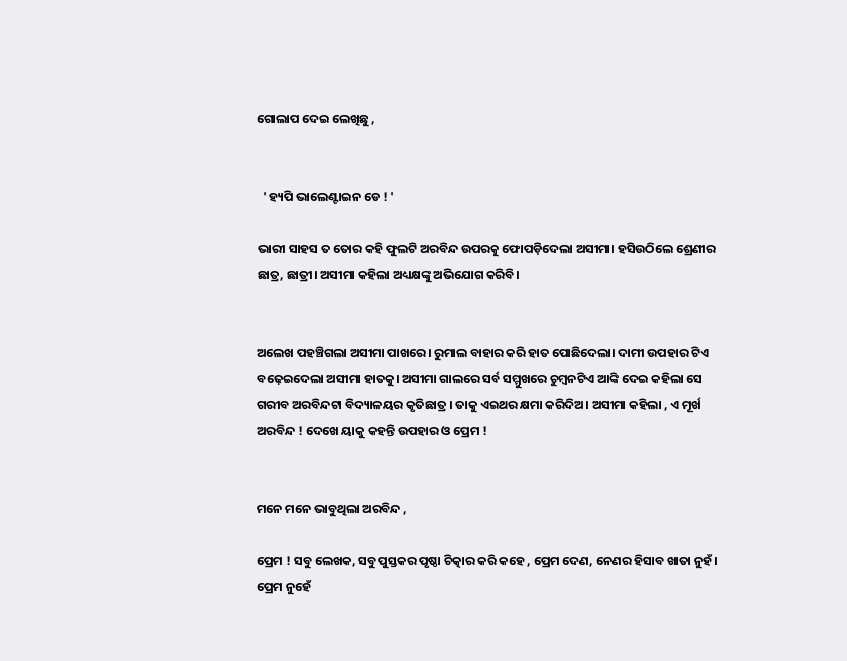ଗୋଲାପ ଦେଇ ଲେଖିଛୁ ,


  ' ହ୍ୟପି ଭାଲେଣ୍ଟାଇନ ଡେ ! '

ଭାରୀ ସାହସ ତ ତୋର କହି ଫୁଲଟି ଅରବିନ୍ଦ ଉପରକୁ ଫୋପଡ଼ିଦେଲା ଅସୀମା। ହସିଉଠିଲେ ଶ୍ରେଣୀର ଛାତ୍ର, ଛାତ୍ରୀ। ଅସୀମା କହିଲା ଅଧ୍ୟକ୍ଷଙ୍କୁ ଅଭିଯୋଗ କରିବି।


ଅଲେଖ ପହଞ୍ଚିଗଲା ଅସୀମା ପାଖରେ। ରୁମାଲ ବାହାର କରି ହାତ ପୋଛିଦେଲା। ଦାମୀ ଉପହାର ଟିଏ ବଢ଼େଇଦେଲା ଅସୀମା ହାତକୁ। ଅସୀମା ଗାଲରେ ସର୍ବ ସମ୍ମୁଖରେ ଚୁମ୍ବନଟିଏ ଆଙ୍କି ଦେଇ କହିଲା ସେ ଗରୀବ ଅରବିନ୍ଦଟା ବିଦ୍ୟାଳୟର କୃତିଛାତ୍ର । ତାକୁ ଏଇଥର କ୍ଷମା କରିଦିଅ। ଅସୀମା କହିଲା , ଏ ମୂର୍ଖ ଅରବିନ୍ଦ ! ଦେଖେ ୟାକୁ କହନ୍ତି ଉପହାର ଓ ପ୍ରେମ !


ମନେ ମନେ ଭାବୁଥିଲା ଅରବିନ୍ଦ ,

ପ୍ରେମ ! ସବୁ ଲେଖକ, ସବୁ ପୁସ୍ତକର ପୃଷ୍ଠା ଚିତ୍କାର କରି କହେ , ପ୍ରେମ ଦେଣ, ନେଣର ହିସାବ ଖାତା ନୁହଁ। ପ୍ରେମ ନୁହେଁ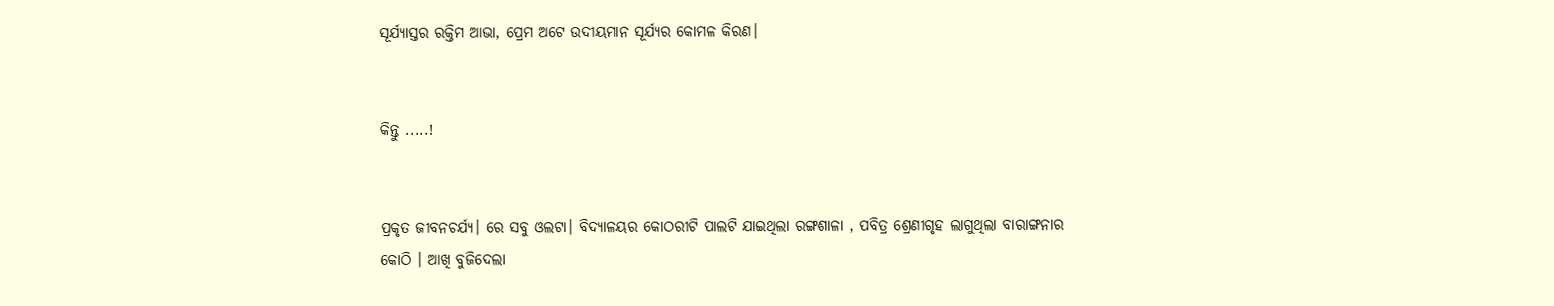ସୂର୍ଯ୍ୟାସ୍ତର ରକ୍ତିମ ଆଭା, ପ୍ରେମ ଅଟେ ଉଦୀୟମାନ ସୂର୍ଯ୍ୟର କୋମଳ କିରଣ।


କିନ୍ତୁ .....!


ପ୍ରକୃତ ଜୀବନଚର୍ଯ୍ୟ। ରେ ସବୁ ଓଲଟା। ବିଦ୍ୟାଳୟର କୋଠରୀଟି ପାଲଟି ଯାଇଥିଲା ରଙ୍ଗଶାଳା , ପବିତ୍ର ଶ୍ରେଣୀଗୃହ ଲାଗୁଥିଲା ବାରାଙ୍ଗନାର କୋଠି । ଆଖି ବୁଜିଦେଲା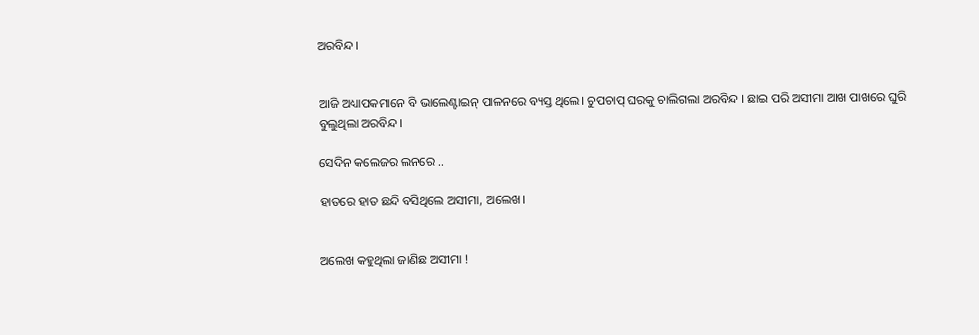ଅରବିନ୍ଦ।


ଆଜି ଅଧ୍ୟାପକମାନେ ବି ଭାଲେଣ୍ଟାଇନ୍ ପାଳନରେ ବ୍ୟସ୍ତ ଥିଲେ। ଚୁପଚାପ୍ ଘରକୁ ଚାଲିଗଲା ଅରବିନ୍ଦ । ଛାଇ ପରି ଅସୀମା ଆଖ ପାଖରେ ଘୁରି ବୁଲୁଥିଲା ଅରବିନ୍ଦ।

ସେଦିନ କଲେଜର ଲନରେ ..

ହାତରେ ହାତ ଛନ୍ଦି ବସିଥିଲେ ଅସୀମା, ଅଲେଖ।


ଅଲେଖ କହୁଥିଲା ଜାଣିଛ ଅସୀମା !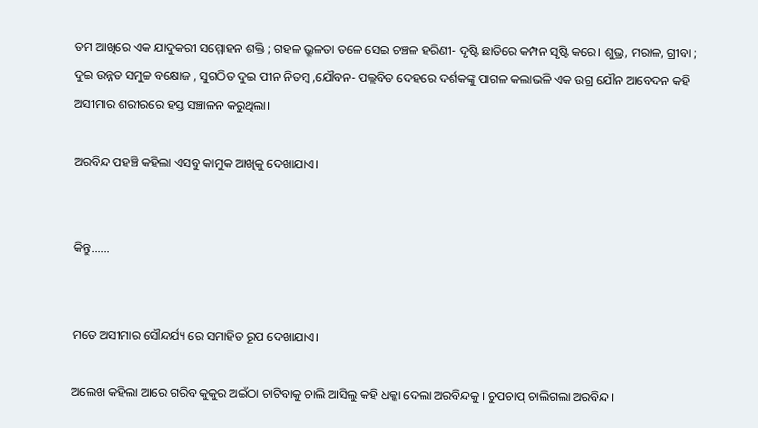ତମ ଆଖିରେ ଏକ ଯାଦୁକରୀ ସମ୍ମୋହନ ଶକ୍ତି ; ଗହଳ ଭ୍ରୂଳତା ତଳେ ସେଇ ଚଞ୍ଚଳ ହରିଣୀ- ଦୃଷ୍ଟି ଛାତିରେ କମ୍ପନ ସୃଷ୍ଟି କରେ। ଶୁଭ୍ର, ମରାଳ, ଗ୍ରୀବା ; ଦୁଇ ଉନ୍ନତ ସମୁଚ୍ଚ ବକ୍ଷୋଜ , ସୁଗଠିତ ଦୁଇ ପୀନ ନିତମ୍ବ ,ଯୌବନ- ପଲ୍ଲବିତ ଦେହରେ ଦର୍ଶକଙ୍କୁ ପାଗଳ କଲାଭଳି ଏକ ଉଗ୍ର ଯୌନ ଆବେଦନ କହି ଅସୀମାର ଶରୀରରେ ହସ୍ତ ସଞ୍ଚାଳନ କରୁଥିଲା।

ଅରବିନ୍ଦ ପହଞ୍ଚି କହିଲା ଏସବୁ କାମୁକ ଆଖିକୁ ଦେଖାଯାଏ।


କିନ୍ତୁ......


ମତେ ଅସୀମାର ସୌନ୍ଦର୍ଯ୍ୟ ରେ ସମାହିତ ରୂପ ଦେଖାଯାଏ।

ଅଲେଖ କହିଲା ଆରେ ଗରିବ କୁକୁର ଅଇଁଠା ଚାଟିବାକୁ ଚାଲି ଆସିଲୁ କହି ଧକ୍କା ଦେଲା ଅରବିନ୍ଦକୁ । ଚୁପଚାପ୍ ଚାଲିଗଲା ଅରବିନ୍ଦ।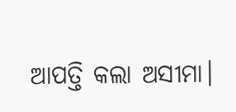ଆପତ୍ତି କଲା ଅସୀମା।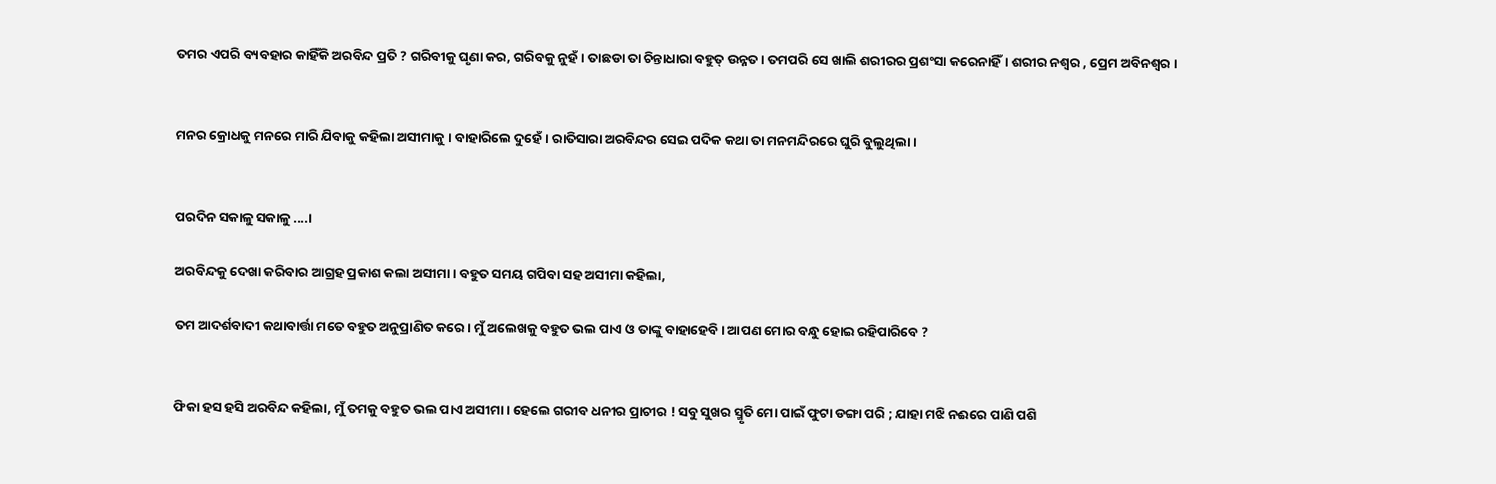ତମର ଏପରି ବ୍ୟବହାର କାହିଁକି ଅରବିନ୍ଦ ପ୍ରତି ? ଗରିବୀକୁ ଘୃଣା କର, ଗରିବକୁ ନୁହଁ। ତାଛଡା ତା ଚିନ୍ତାଧାରା ବହୁତ୍ ଉନ୍ନତ। ତମପରି ସେ ଖାଲି ଶରୀରର ପ୍ରଶଂସା କରେନାହିଁ। ଶରୀର ନଶ୍ଵର , ପ୍ରେମ ଅବିନଶ୍ଵର ।


ମନର କ୍ରୋଧକୁ ମନରେ ମାରି ଯିବାକୁ କହିଲା ଅସୀମାକୁ । ବାହାରିଲେ ଦୁହେଁ। ରାତିସାରା ଅରବିନ୍ଦର ସେଇ ପଦିକ କଥା ତା ମନମନ୍ଦିରରେ ଘୁରି ବୁଲୁଥିଲା।


ପରଦିନ ସକାଳୁ ସକାଳୁ ....।

ଅରବିନ୍ଦକୁ ଦେଖା କରିବାର ଆଗ୍ରହ ପ୍ରକାଶ କଲା ଅସୀମା। ବହୁତ ସମୟ ଗପିବା ସହ ଅସୀମା କହିଲା,

ତମ ଆଦର୍ଶବାଦୀ କଥାବାର୍ତ୍ତା ମତେ ବହୁତ ଅନୁପ୍ରାଣିତ କରେ। ମୁଁ ଅଲେଖକୁ ବହୁତ ଭଲ ପାଏ ଓ ତାଙ୍କୁ ବାହାହେବି । ଆପଣ ମୋର ବନ୍ଧୁ ହୋଇ ରହିପାରିବେ ?


ଫିକା ହସ ହସି ଅରବିନ୍ଦ କହିଲା, ମୁଁ ତମକୁ ବହୁତ ଭଲ ପାଏ ଅସୀମା । ହେଲେ ଗରୀବ ଧନୀର ପ୍ରାଚୀର ! ସବୁ ସୁଖର ସ୍ମୃତି ମୋ ପାଇଁ ଫୁଟା ଡଙ୍ଗା ପରି ; ଯାହା ମଝି ନଈରେ ପାଣି ପଶି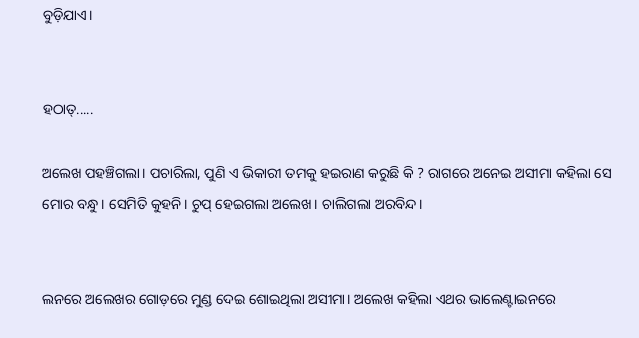ବୁଡ଼ିଯାଏ।


ହଠାତ୍.....

ଅଲେଖ ପହଞ୍ଚିଗଲା। ପଚାରିଲା, ପୁଣି ଏ ଭିକାରୀ ତମକୁ ହଇରାଣ କରୁଛି କି ? ରାଗରେ ଅନେଇ ଅସୀମା କହିଲା ସେ ମୋର ବନ୍ଧୁ। ସେମିତି କୁହନି। ଚୁପ୍ ହେଇଗଲା ଅଲେଖ। ଚାଲିଗଲା ଅରବିନ୍ଦ।


ଲନରେ ଅଲେଖର ଗୋଡ଼ରେ ମୁଣ୍ଡ ଦେଇ ଶୋଇଥିଲା ଅସୀମା। ଅଲେଖ କହିଲା ଏଥର ଭାଲେଣ୍ଟାଇନରେ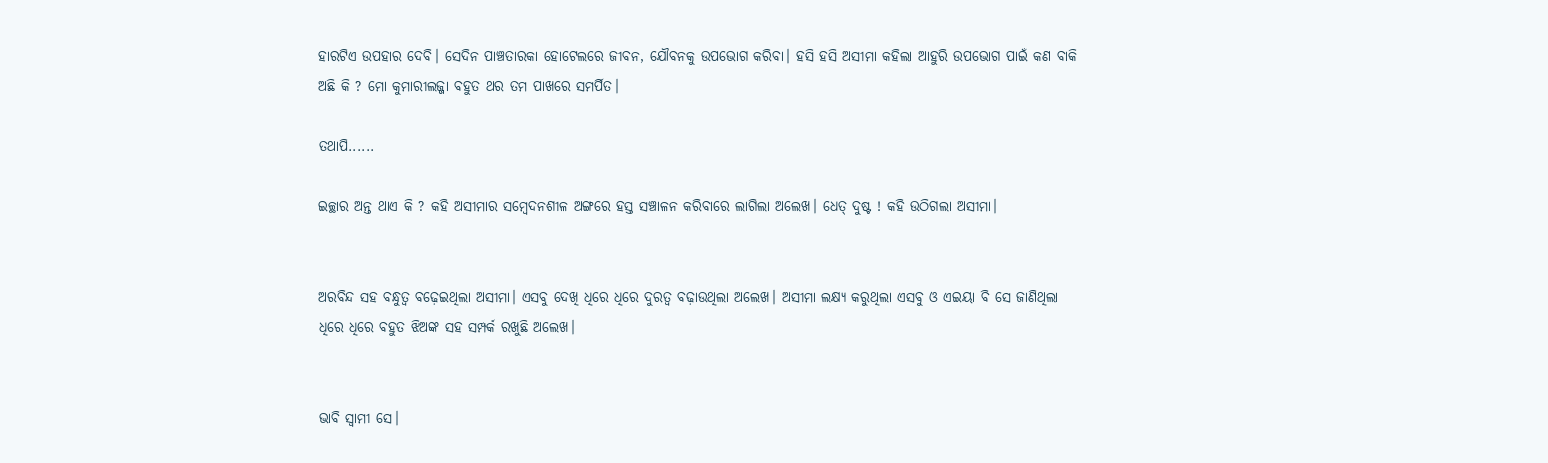ହାରଟିଏ ଉପହାର ଦେବି। ସେଦିନ ପାଞ୍ଚତାରକା ହୋଟେଲରେ ଜୀବନ, ଯୌବନକୁ ଉପଭୋଗ କରିବା। ହସି ହସି ଅସୀମା କହିଲା ଆହୁରି ଉପଭୋଗ ପାଇଁ କଣ ବାକି ଅଛି କି ? ମୋ କୁମାରୀଲଜ୍ଜା ବହୁତ ଥର ତମ ପାଖରେ ସମର୍ପିତ।

ତଥାପି......

ଇଚ୍ଛାର ଅନ୍ତ ଥାଏ କି ? କହି ଅସୀମାର ସମ୍ବେଦନଶୀଳ ଅଙ୍ଗରେ ହସ୍ତ ସଞ୍ଚାଳନ କରିବାରେ ଲାଗିଲା ଅଲେଖ। ଧେତ୍ ଦୁଷ୍ଟ ! କହି ଉଠିଗଲା ଅସୀମା।


ଅରବିନ୍ଦ ସହ ବନ୍ଧୁତ୍ୱ ବଢ଼େଇଥିଲା ଅସୀମା। ଏସବୁ ଦେଖି ଧିରେ ଧିରେ ଦୁରତ୍ଵ ବଢ଼ାଉଥିଲା ଅଲେଖ। ଅସୀମା ଲକ୍ଷ୍ୟ କରୁଥିଲା ଏସବୁ ଓ ଏଇୟା ବି ସେ ଜାଣିଥିଲା ଧିରେ ଧିରେ ବହୁତ ଝିଅଙ୍କ ସହ ସମ୍ପର୍କ ରଖୁଛି ଅଲେଖ।


ଭାବି ସ୍ବାମୀ ସେ।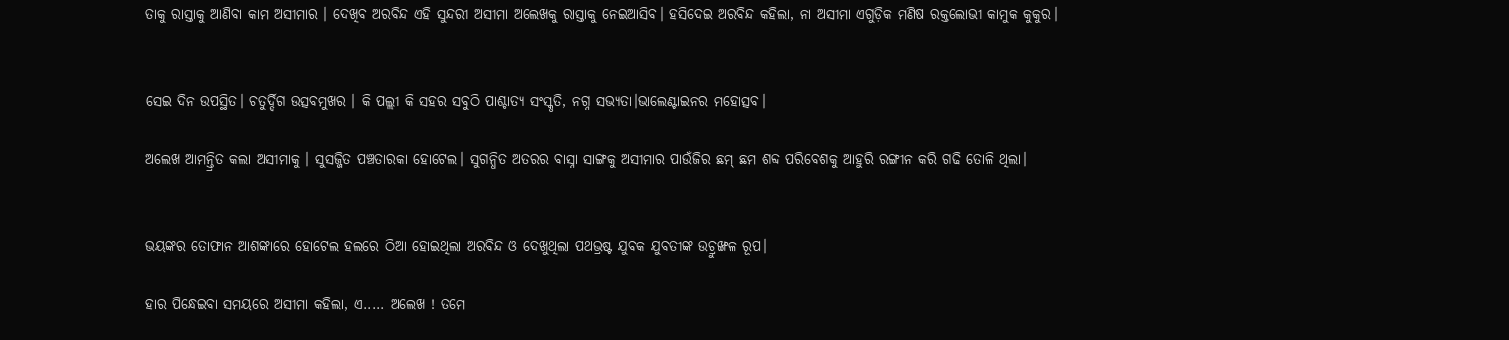ତାକୁ ରାସ୍ତାକୁ ଆଣିବା କାମ ଅସୀମାର । ଦେଖିବ ଅରବିନ୍ଦ ଏହି ସୁନ୍ଦରୀ ଅସୀମା ଅଲେଖକୁ ରାସ୍ତାକୁ ନେଇଆସିବ। ହସିଦେଇ ଅରବିନ୍ଦ କହିଲା, ନା ଅସୀମା ଏଗୁଡ଼ିକ ମଣିଷ ରକ୍ତଲୋଭୀ କାମୁକ କୁକୁର।


ସେଇ ଦିନ ଉପସ୍ଥିତ। ଚତୁର୍ଦ୍ଦିଗ ଉତ୍ସବମୁଖର । କି ପଲ୍ଲୀ କି ସହର ସବୁଠି ପାଶ୍ଚାତ୍ୟ ସଂସ୍କୃତି, ନଗ୍ନ ସଭ୍ୟତା।ଭାଲେଣ୍ଟାଇନର ମହୋତ୍ସବ।

ଅଲେଖ ଆମନ୍ତ୍ରିତ କଲା ଅସୀମାକୁ । ସୁସଜ୍ଜିତ ପଞ୍ଚତାରକା ହୋଟେଲ। ସୁଗନ୍ଧିତ ଅତରର ବାସ୍ନା ସାଙ୍ଗକୁ ଅସୀମାର ପାଉଁଜିର ଛମ୍ ଛମ ଶବ୍ଦ ପରିବେଶକୁ ଆହୁରି ରଙ୍ଗୀନ କରି ଗଢି ତୋଳି ଥିଲା।


ଭୟଙ୍କର ତୋଫାନ ଆଶଙ୍କାରେ ହୋଟେଲ ହଲରେ ଠିଆ ହୋଇଥିଲା ଅରବିନ୍ଦ ଓ ଦେଖୁଥିଲା ପଥଭ୍ରଷ୍ଟ ଯୁବକ ଯୁବତୀଙ୍କ ଉଚ୍ରୁଙ୍ଖଳ ରୂପ।

ହାର ପିନ୍ଧେଇବା ସମୟରେ ଅସୀମା କହିଲା, ଏ..... ଅଲେଖ ! ତମେ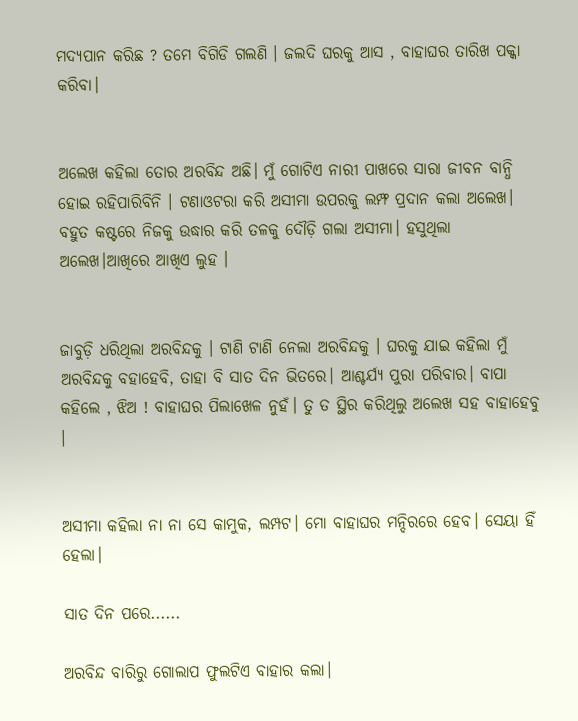ମଦ୍ୟପାନ କରିଛ ? ତମେ ବିଗିଡି ଗଲଣି । ଜଲଦି ଘରକୁ ଆସ , ବାହାଘର ତାରିଖ ପକ୍କା କରିବା।


ଅଲେଖ କହିଲା ତୋର ଅରବିନ୍ଦ ଅଛି। ମୁଁ ଗୋଟିଏ ନାରୀ ପାଖରେ ସାରା ଜୀବନ ବାନ୍ଧି ହୋଇ ରହିପାରିବିନି । ଟଣାଓଟରା କରି ଅସୀମା ଉପରକୁ ଲମ୍ଫ ପ୍ରଦାନ କଲା ଅଲେଖ। ବହୁତ କଷ୍ଟରେ ନିଜକୁ ଉଦ୍ଧାର କରି ତଳକୁ ଦୌଡ଼ି ଗଲା ଅସୀମା। ହସୁଥିଲା ଅଲେଖ।ଆଖିରେ ଆଖିଏ ଲୁହ ।


ଜାବୁଡ଼ି ଧରିଥିଲା ଅରବିନ୍ଦକୁ । ଟାଣି ଟାଣି ନେଲା ଅରବିନ୍ଦକୁ । ଘରକୁ ଯାଇ କହିଲା ମୁଁ ଅରବିନ୍ଦକୁ ବହାହେବି, ତାହା ବି ସାତ ଦିନ ଭିତରେ। ଆଶ୍ଚର୍ଯ୍ୟ ପୁରା ପରିବାର। ବାପା କହିଲେ , ଝିଅ ! ବାହାଘର ପିଲାଖେଳ ନୁହଁ। ତୁ ତ ସ୍ଥିର କରିଥିଲୁ ଅଲେଖ ସହ ବାହାହେବୁ ।


ଅସୀମା କହିଲା ନା ନା ସେ କାମୁକ, ଲମ୍ପଟ। ମୋ ବାହାଘର ମନ୍ଦିରରେ ହେବ। ସେୟା ହିଁ ହେଲା।

ସାତ ଦିନ ପରେ......

ଅରବିନ୍ଦ ବାରିରୁ ଗୋଲାପ ଫୁଲଟିଏ ବାହାର କଲା।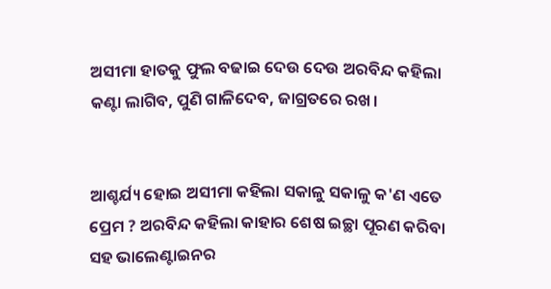ଅସୀମା ହାତକୁ ଫୁଲ ବଢାଇ ଦେଉ ଦେଉ ଅରବିନ୍ଦ କହିଲା କଣ୍ଟା ଲାଗିବ, ପୁଣି ଗାଳିଦେବ, ଜାଗ୍ରତରେ ରଖ।


ଆଶ୍ଚର୍ଯ୍ୟ ହୋଇ ଅସୀମା କହିଲା ସକାଳୁ ସକାଳୁ କ'ଣ ଏତେ ପ୍ରେମ ? ଅରବିନ୍ଦ କହିଲା କାହାର ଶେଷ ଇଚ୍ଛା ପୂରଣ କରିବା ସହ ଭାଲେଣ୍ଟାଇନର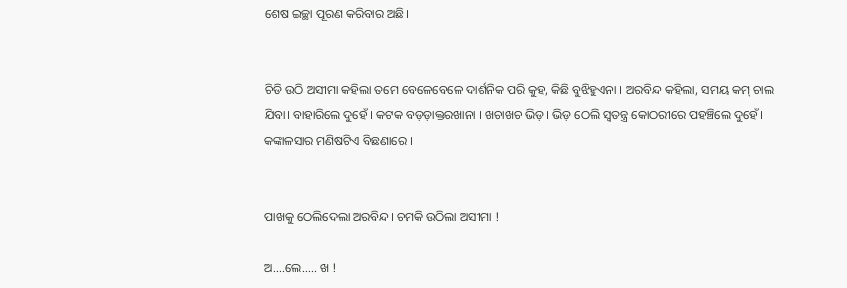ଶେଷ ଇଚ୍ଛା ପୂରଣ କରିବାର ଅଛି।


ଚିଡି ଉଠି ଅସୀମା କହିଲା ତମେ ବେଳେବେଳେ ଦାର୍ଶନିକ ପରି କୁହ, କିଛି ବୁଝିହୁଏନା । ଅରବିନ୍ଦ କହିଲା, ସମୟ କମ୍ ଚାଲ ଯିବା। ବାହାରିଲେ ଦୁହେଁ । କଟକ ବଡ଼ଡ଼ାକ୍ତରଖାନା । ଖଚାଖଚ ଭିଡ଼। ଭିଡ଼ ଠେଲି ସ୍ଵତନ୍ତ୍ର କୋଠରୀରେ ପହଞ୍ଚିଲେ ଦୁହେଁ। କଙ୍କାଳସାର ମଣିଷଟିଏ ବିଛଣାରେ ।


ପାଖକୁ ଠେଲିଦେଲା ଅରବିନ୍ଦ। ଚମକି ଉଠିଲା ଅସୀମା !

ଅ....ଲେ..... ଖ !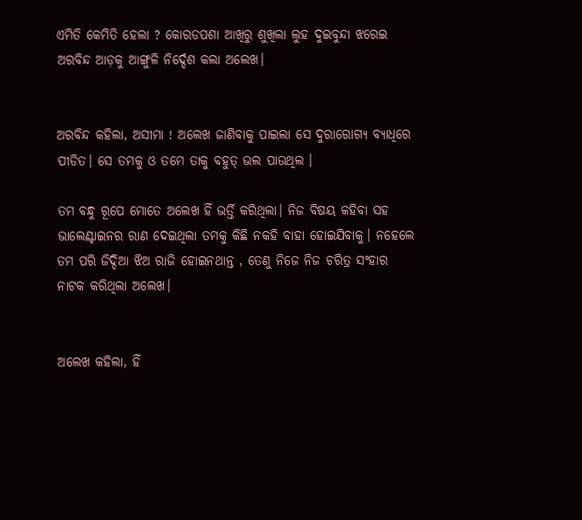ଏମିତି କେମିତି ହେଲା ? କୋରଡପଶା ଆଖିରୁ ଶୁଖିଲା ଲୁହ ଦୁଇବୁନ୍ଦା ଝରେଇ ଅରବିନ୍ଦ ଆଡ଼କୁ ଆଙ୍ଗୁଳି ନିର୍ଦ୍ଦେଶ କଲା ଅଲେଖ।


ଅରବିନ୍ଦ କହିଲା, ଅସୀମା ! ଅଲେଖ ଜାଣିବାକୁ ପାଇଲା ସେ ଦୁରାରୋଗ୍ୟ ବ୍ୟାଧିରେ ପୀଡିତ। ସେ ତମକୁ ଓ ତମେ ତାକୁ ବହୁତ୍ ଭଲ ପାଉଥିଲ ।

ତମ ବନ୍ଧୁ ରୂପେ ମୋତେ ଅଲେଖ ହିଁ ଭର୍ତ୍ତି କରିଥିଲା। ନିଜ ବିଷୟ କହିବା ସହ ଭାଲେଣ୍ଟାଇନର ରାଣ ଦେଇଥିଲା ତମକୁ କିଛି ନକହି ବାହା ହୋଇଯିବାକୁ। ନହେଲେ ତମ ପରି ଜିଦ୍ଦିଆ ଝିଅ ରାଜି ହୋଇନଥାନ୍ତ , ତେଣୁ ନିଜେ ନିଜ ଚରିତ୍ର ସଂହାର ନାଟକ କରିଥିଲା ଅଲେଖ।


ଅଲେଖ କହିଲା, ହିଁ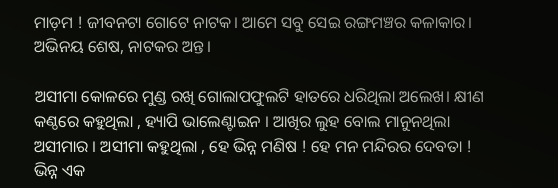ମାଡ଼ମ ! ଜୀବନଟା ଗୋଟେ ନାଟକ। ଆମେ ସବୁ ସେଇ ରଙ୍ଗମଞ୍ଚର କଳାକାର। ଅଭିନୟ ଶେଷ, ନାଟକର ଅନ୍ତ।

ଅସୀମା କୋଳରେ ମୁଣ୍ଡ ରଖି ଗୋଲାପଫୁଲଟି ହାତରେ ଧରିଥିଲା ଅଲେଖ। କ୍ଷୀଣ କଣ୍ଠରେ କହୁଥିଲା , ହ୍ୟାପି ଭାଲେଣ୍ଟାଇନ । ଆଖିର ଲୁହ ବୋଲ ମାନୁନଥିଲା ଅସୀମାର । ଅସୀମା କହୁଥିଲା , ହେ ଭିନ୍ନ ମଣିଷ ! ହେ ମନ ମନ୍ଦିରର ଦେବତା ! ଭିନ୍ନ ଏକ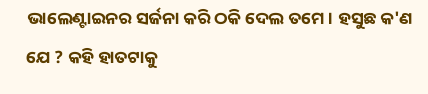ଭାଲେଣ୍ଟାଇନର ସର୍ଜନା କରି ଠକି ଦେଲ ତମେ। ହସୁଛ କ'ଣ ଯେ ? କହି ହାତଟାକୁ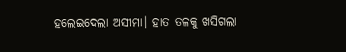ହଲେଇଦେଲା ଅସୀମା। ହାତ ତଳକୁ ଖସିଗଲା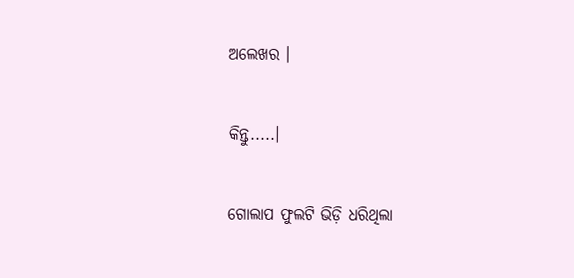ଅଲେଖର ।


କିନ୍ତୁ.....।


ଗୋଲାପ ଫୁଲଟି ଭିଡ଼ି ଧରିଥିଲା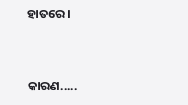ହାତରେ ।


କାରଣ.....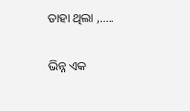ତାହା ଥିଲା ,.....

ଭିନ୍ନ ଏକ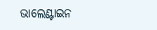ଭାଲେଣ୍ଟାଇନ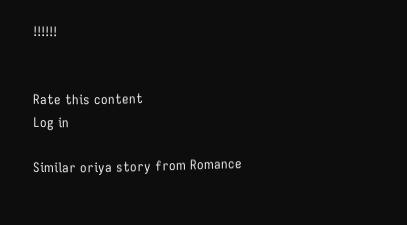!!!!!!


Rate this content
Log in

Similar oriya story from Romance